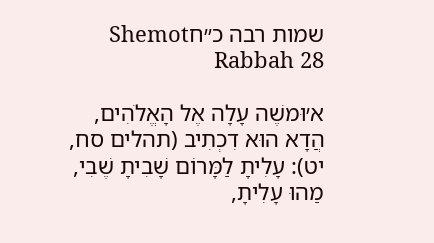שמות רבה כ״חShemot Rabbah 28

א׳וּמשֶׁה עָלָה אֶל הָאֱלֹהִים, הֲדָא הוּא דִכְתִיב (תהלים סח, יט): עָלִיתָ לַמָּרוֹם שָׁבִיתָ שֶׁבִי, מַהוּ עָלִיתָ,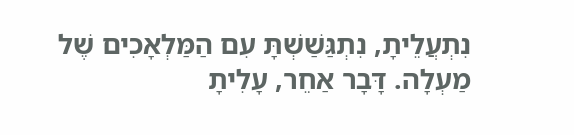נִתְעֲלֵיתָ, נִתְגַּשַׁשְׁתָּ עִם הַמַּלְאָכִים שֶׁל מַעְלָה. דָּבָר אַחֵר, עָלִיתָ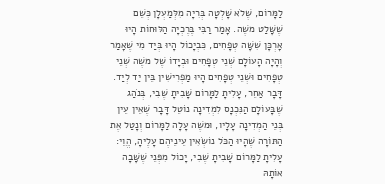לַמָּרוֹם, שֶׁלֹא שָׁלְטָה בְּרִיָה מִלְּמַעְלָן כְּשֵׁם שֶׁשָּׁלַט משֶׁה. אָמַר רַבִּי בֶּרֶכְיָה הַלּוּחוֹת הָיוּ אָרְכָּן שִׁשָּׁה טְפָחִים, כִּבְיָכוֹל הָיוּ בְּיַד מִי שֶׁאָמַר וְהָיָה הָעוֹלָם שְׁנֵי טְפָחִים וּבְיָדוֹ שֶׁל משֶׁה שְׁנֵי טְפָחִים וּשְׁנֵי טְפָחִים הָיוּ מַפְרִישִׁין בֵּין יַד לְיַד. דָּבָר אַחֵר, עָלִיתָ לַמָּרוֹם שָׁבִיתָ שֶׁבִי, בְּנֹהַג שֶׁבָּעוֹלָם הַנִּכְנָס לִמְדִינָה נוֹטֵל דָּבָר שֶׁאֵין עֵין בְּנֵי הַמְדִינָה עָלָיו, וּמשֶׁה עָלָה לַמָּרוֹם וְנָטַל אֶת הַתּוֹרָה שֶׁהָיוּ הַכֹּל נוֹשְׂאִין עֵינֵיהֶם עָלֶיהָ, הֱוֵי: עָלִיתָ לַמָּרוֹם שָׁבִיתָ שֶׁבִי, יָכוֹל מִפְּנֵי שֶׁשָּׁבָה אוֹתָהּ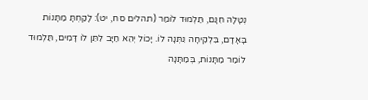נְטָלָהּ חִנָּם, תַּלְמוּד לוֹמַר (תהלים סח, יט): לָקַחְתָּ מַתָּנוֹת בָּאָדָם, בִּלְקִיחָה נִתְּנָה לוֹ. יָכוֹל יְהֵא חַיָּב לִתֵּן לוֹ דָּמִים, תַּלְמוּד לוֹמַר מַתָּנוֹת, בְּמַתָּנָה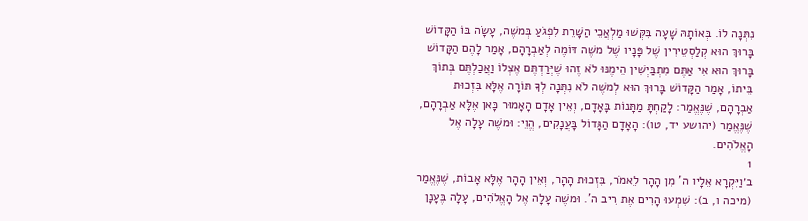נִתְּנָה לוֹ. בְּאוֹתָהּ שָׁעָה בִּקְּשׁוּ מַלְאֲכֵי הַשָּׁרֵת לִפְגֹעַ בְּמשֶׁה, עָשָׂה בּוֹ הַקָּדוֹשׁ בָּרוּךְ הוּא קְלַסְטֵירִין שֶׁל פָּנָיו שֶׁל משֶׁה דּוֹמֶה לְאַבְרָהָם, אָמַר לָהֶם הַקָּדוֹשׁ בָּרוּךְ הוּא אִי אַתֶּם מִתְבַּיְשִׁין הֵימֶנּוּ לֹא זֶהוּ שֶׁיְּרַדְתֶּם אֶצְלוֹ וַאֲכַלְתֶּם בְּתוֹךְ בֵּיתוֹ, אָמַר הַקָּדוֹשׁ בָּרוּךְ הוּא לְמשֶׁה לֹא נִתְּנָה לְךָ תּוֹרָה אֶלָּא בִּזְכוּת אַבְרָהָם, שֶׁנֶּאֱמַר: לָקַחְתָּ מַתָּנוֹת בָּאָדָם, וְאֵין אָדָם הָאָמוּר כָּאן אֶלָּא אַבְרָהָם, שֶׁנֶּאֱמַר (יהושע יד, טו): הָאָדָם הַגָּדוֹל בָּעֲנָקִים, הֱוֵי: וּמשֶׁה עָלָה אֶל הָאֱלֹהִים.
1
ב׳וַיִּקְרָא אֵלָיו ה' מִן הָהָר לֵאמֹר, בִּזְכוּת הָהָר, וְאֵין הָהָר אֶלָּא אָבוֹת, שֶׁנֶּאֱמַר (מיכה ו, ב): שִׁמְעוּ הָרִים אֶת רִיב ה'. וּמשֶׁה עָלָה אֶל הָאֱלֹהִים, עָלָה בֶּעָנָן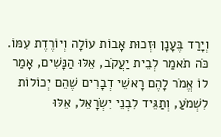וְיָרַד בֶּעָנָן וּזְכוּת אָבוֹת עוֹלָה וְיוֹרֶדֶת עִמּוֹ. כֹּה תֹאמַר לְבֵית יַעֲקֹב, אֵלּוּ הַנָּשִׁים, אָמַר לוֹ אֱמֹר לָהֶם רָאשֵׁי דְבָרִים שֶׁהֵם יְכוֹלוֹת לִשְׁמֹעַ, וְתַגֵּיד לִבְנֵי יִשְׂרָאֵל, אֵלּוּ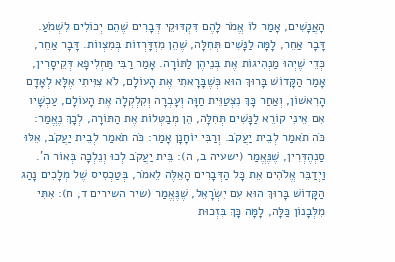הָאֲנָשִׁים, אָמַר לוֹ אֱמֹר לָהֶם דִּקְדּוּקֵי דְּבָרִים שֶׁהֵם יְכוֹלִים לִשְׁמֹעַ. דָּבָר אַחֵר, לָמָּה לַנָּשִׁים תְּחִלָּה, שֶׁהֵן מִזְדָּרְזוֹת בְּמִצְווֹת. דָּבָר אַחֵר, כְּדֵי שֶׁיְהוּ מַנְהִיגוֹת אֶת בְּנֵיהֶן לַתּוֹרָה. אָמַר רַבִּי תַּחְלִיפָא דְּקֵיסָרִין, אָמַר הַקָּדוֹשׁ בָּרוּךְ הוּא כְּשֶׁבָּרָאתִי אֶת הָעוֹלָם, לֹא צִוִּיתִי אֶלָּא לְאָדָם הָרִאשׁוֹן, וְאַחַר כָּךְ נִצְטַוֵּית חַוָּה וְעָבְרָה וְקִלְקְלָה אֶת הָעוֹלָם, עַכְשָׁיו אִם אֵינִי קוֹרֵא לַנָּשִׁים תְּחִלָּה, הֵן מְבַטְּלוֹת אֶת הַתּוֹרָה, לְכָךְ נֶאֱמַר: כֹּה תֹאמַר לְבֵית יַעֲקֹב. וְרַבִּי יוֹחָנָן אָמַר: כֹּה תֹאמַר לְבֵית יַעֲקֹב, אֵלּוּ סַנְהֶדְּרִין, שֶׁנֶּאֱמַר (ישעיה ב, ה): בֵּית יַעֲקֹב לְכוּ וְנֵלְכָה בְּאוֹר ה'. וַיְדַבֵּר אֱלֹהִים אֵת כָּל הַדְּבָרִים הָאֵלֶּה לֵאמֹר, בְּטַכְסִיס שֶׁל מְלָכִים נָהַג הַקָּדוֹשׁ בָּרוּךְ הוּא עִם יִשְׂרָאֵל, שֶׁנֶּאֱמַר (שיר השירים ד, ח): אִתִּי מִלְּבָנוֹן כַּלָּה, לָמָּה כָּךְ בִּזְכוּת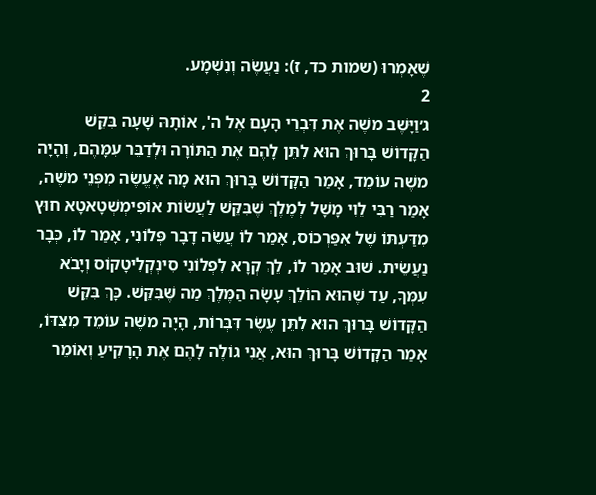שֶׁאָמְרוּ (שמות כד, ז): נַעֲשֶׂה וְנִשְׁמָע.
2
ג׳וַיָּשֶׁב משֶׁה אֶת דִּבְרֵי הָעָם אֶל ה', אוֹתָהּ שָׁעָה בִּקֵּשׁ הַקָּדוֹשׁ בָּרוּךְ הוּא לִתֵּן לָהֶם אֶת הַתּוֹרָה וּלְדַבֵּר עִמָּהֶם, וְהָיָה משֶׁה עוֹמֵד, אָמַר הַקָּדוֹשׁ בָּרוּךְ הוּא מָה אֶעֱשֶׂה מִפְּנֵי משֶׁה, אָמַר רַבִּי לֵוִי מָשָׁל לְמֶלֶךְ שֶׁבִּקֵּשׁ לַעֲשׂוֹת אוֹפִימְשְׁטָאטָא חוּץ מִדַּעְתּוֹ שֶׁל אִפַּרְכוֹס, אָמַר לוֹ עֲשֵׂה דָבָר פְּלוֹנִי, אָמַר לוֹ, כְּבָר נַעֲשֵׂית. שׁוּב אָמַר לוֹ, לֵךְ קְרָא לִפְלוֹנִי סִינְקְלִיטָקוֹס וְיָבֹא עִמְּךָ, עַד שֶׁהוּא הוֹלֵךְ עָשָׂה הַמֶּלֶךְ מַה שֶּׁבִּקֵּשׁ. כָּךְ בִּקֵּשׁ הַקָּדוֹשׁ בָּרוּךְ הוּא לִתֵּן עֶשֶׂר דִּבְּרוֹת, הָיָה משֶׁה עוֹמֵד מִצִּדּוֹ, אָמַר הַקָּדוֹשׁ בָּרוּךְ הוּא, אֲנִי גוֹלֶה לָהֶם אֶת הָרָקִיעַ וְאוֹמֵר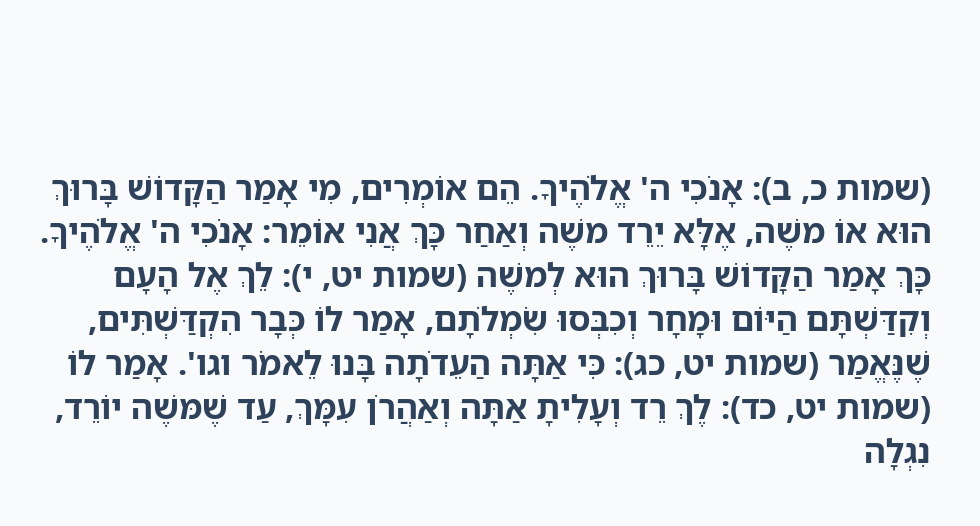(שמות כ, ב): אָנֹכִי ה' אֱלֹהֶיךָ. הֵם אוֹמְרִים, מִי אָמַר הַקָּדוֹשׁ בָּרוּךְ הוּא אוֹ משֶׁה, אֶלָּא יֵרֵד משֶׁה וְאַחַר כָּךְ אֲנִי אוֹמֵר: אָנֹכִי ה' אֱלֹהֶיךָ. כָּךְ אָמַר הַקָּדוֹשׁ בָּרוּךְ הוּא לְמשֶׁה (שמות יט, י): לֵךְ אֶל הָעָם וְקִדַּשְׁתָּם הַיּוֹם וּמָחָר וְכִבְּסוּ שִׂמְלֹתָם, אָמַר לוֹ כְּבָר הִקְדַּשְׁתִּים, שֶׁנֶּאֱמַר (שמות יט, כג): כִּי אַתָּה הַעֵדֹתָה בָּנוּ לֵאמֹר וגו'. אָמַר לוֹ (שמות יט, כד): לֶךְ רֵד וְעָלִיתָ אַתָּה וְאַהֲרֹן עִמָּךְ, עַד שֶׁמּשֶׁה יוֹרֵד, נִגְלָה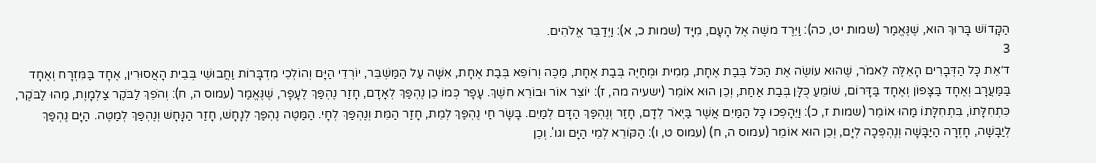הַקָּדוֹשׁ בָּרוּךְ הוּא, שֶׁנֶּאֱמַר (שמות יט, כה): וַיֵּרֶד משֶׁה אֶל הָעָם, מִיָּד (שמות כ, א): וַיְדַבֵּר אֱלֹהִים.
3
ד׳אֵת כָּל הַדְּבָרִים הָאֵלֶּה לֵאמֹר, שֶׁהוּא עוֹשֶׂה אֶת הַכֹּל בְּבַת אֶחָת, מֵמִית וּמְחַיֶּה בְּבַת אֶחָת, מַכֶּה וְרוֹפֵא בְּבַת אֶחָת, אִשָּׁה עַל הַמַּשְׁבֵּר, יוֹרְדֵי הַיָּם וְהוֹלְכֵי מִדְבָּרוֹת וַחֲבוּשֵׁי בְּבֵית הָאֲסוּרִין, אֶחָד בַּמִּזְרָח וְאֶחָד בַּמַּעֲרָב וְאֶחָד בַּצָּפוֹן וְאֶחָד בַּדָּרוֹם, שׁוֹמֵעַ כֻּלָּן בְּבַת אַחַת, וְכֵן הוּא אוֹמֵר (ישעיה מה, ז): יוֹצֵר אוֹר וּבוֹרֵא חשֶׁךְ. עָפָר כְּמוֹ כֵן נֶהְפַּךְ לְאָדָם, חָזַר נֶהְפַּךְ לֶעָפָר, שֶׁנֶּאֱמַר (עמוס ה, ח): וְהֹפֵךְ לַבֹּקֶר צַלְמָוֶת, מַהוּ לַבֹּקֶר, כִּתְחִלָּתוֹ, בִּתְחִלָּתוֹ מַהוּ אוֹמֵר (שמות ז, כ): וַיֵּהָפְכוּ כָּל הַמַּיִם אֲשֶׁר בַּיְאֹר לְדָם, חָזַר וְנֶהְפַּךְ הַדָּם לְמַיִם. בָּשָׂר חַי נֶהְפַּךְ לְמֵת, חָזַר הַמֵּת וְנֶהְפַּךְ לְחָי. הַמַּטֶּה נֶהְפַּךְ לְנָחָשׁ, חָזַר הַנָּחָשׁ וְנֶהְפַּךְ לְמַטֶּה. הַיָּם נֶהְפַּךְ לְיַבָּשָׁה, חָזְרָה הַיַּבָּשָׁה וְנֶהְפְּכָה לְיָם, וְכֵן הוּא אוֹמֵר (עמוס ה, ח) (עמוס ט, ו): הַקּוֹרֵא לְמֵי הַיָּם וגו'. וְכֵן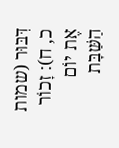דִּבּוּר (שמות כ, ח): זָכוֹר אֶת יוֹם הַשַּׁבָּת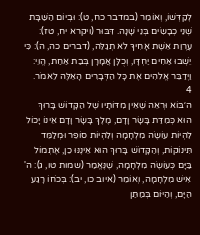לְקַדְּשׁוֹ, וְאוֹמֵר (במדבר כח, ט): וּבְיוֹם הַשַּׁבָּת שְׁנֵי כְבָשִׂים בְּנֵי שָׁנָה. דִּבּוּר (ויקרא יח, טז): עֶרְוַת אֵשֶׁת אָחִיךָ לֹא תְגַלֵּה, (דברים כה, ה): כִּי יֵשְׁבוּ אַחִים יַחְדָּו, וְכֻלָּן אֲמָרָן בְּבַת אַחַת, הֱוֵי: וַיְדַבֵּר אֱלֹהִים אֶת כָּל הַדְּבָרִים הָאֵלֶּה לֵאמֹר.
4
ה׳בּוֹא וּרְאֵה שֶׁאֵין מִדּוֹתָיו שֶׁל הַקָּדוֹשׁ בָּרוּךְ הוּא כְּמִדַּת בָּשָׂר וָדָם, מֶלֶךְ בָּשָׂר וָדָם אֵינוֹ יָכוֹל לִהְיוֹת עוֹשֶׂה מִלְחָמָה וְלִהְיוֹת סוֹפֵר וּמְלַמֵּד תִּינוֹקוֹת, וְהַקָּדוֹשׁ בָּרוּךְ הוּא אֵינֶנּוּ כֵן, אֶתְמוֹל בַּיָּם כְּעוֹשֶׂה מִלְחָמָה, שֶׁנֶּאֱמַר (שמות טו, ג): ה' אִישׁ מִלְחָמָה, וְאוֹמֵר (איוב כו, יב): בְּכֹחוֹ רָגַע הַיָּם, וְהַיּוֹם בְּמַתַּן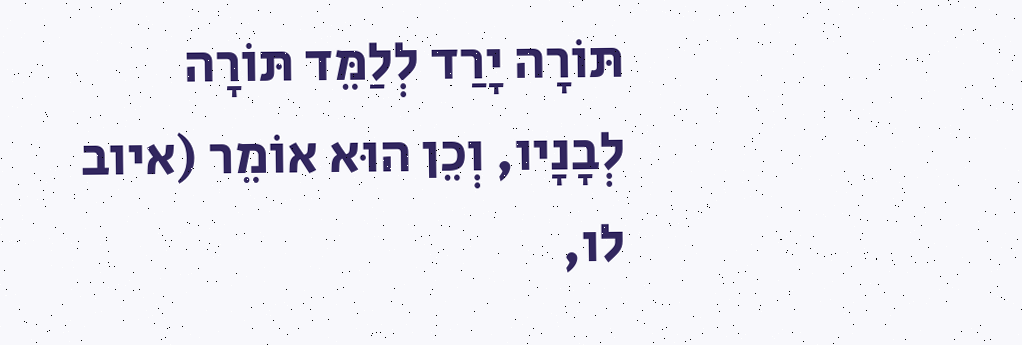תּוֹרָה יָרַד לְלַמֵּד תּוֹרָה לְבָנָיו, וְכֵן הוּא אוֹמֵר (איוב לו,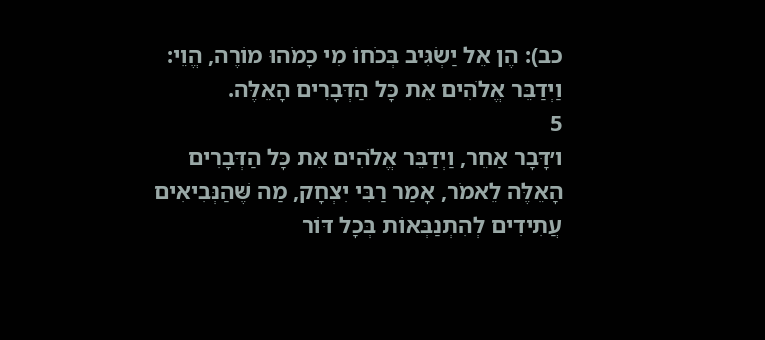כב): הֶן אֵל יַשְׂגִּיב בְּכֹחוֹ מִי כָמֹהוּ מוֹרֶה, הֱוֵי: וַיְדַבֵּר אֱלֹהִים אֵת כָּל הַדְּבָרִים הָאֵלֶּה.
5
ו׳דָּבָר אַחֵר, וַיְדַבֵּר אֱלֹהִים אֵת כָּל הַדְּבָרִים הָאֵלֶּה לֵאמֹר, אָמַר רַבִּי יִצְחָק, מַה שֶּׁהַנְּבִיאִים עֲתִידִים לְהִתְנַבְּאוֹת בְּכָל דּוֹר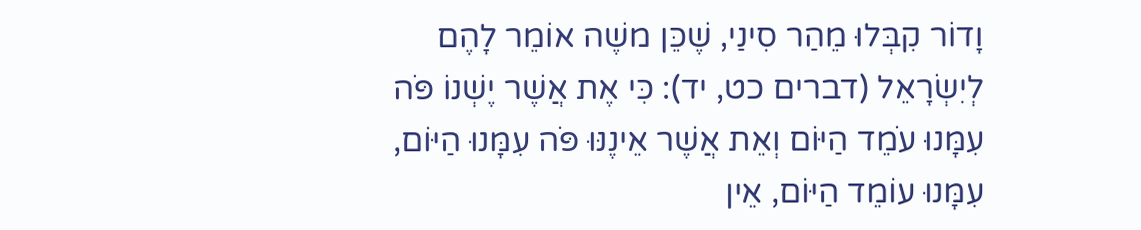וָדוֹר קִבְּלוּ מֵהַר סִינַי, שֶׁכֵּן משֶׁה אוֹמֵר לָהֶם לְיִשְׂרָאֵל (דברים כט, יד): כִּי אֶת אֲשֶׁר יֶשְׁנוֹ פֹּה עִמָּנוּ עֹמֵד הַיּוֹם וְאֵת אֲשֶׁר אֵינֶנּוּ פֹּה עִמָּנוּ הַיּוֹם, עִמָּנוּ עוֹמֵד הַיּוֹם, אֵין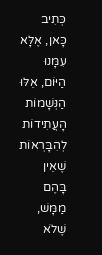כְּתִיב כָּאן, אֶלָּא עִמָּנוּ הַיּוֹם, אֵלּוּ הַנְּשָׁמוֹת הָעֲתִידוֹת לְהִבָּרְאוֹת שֶׁאֵין בָּהֶם מַמָּשׁ, שֶׁלֹא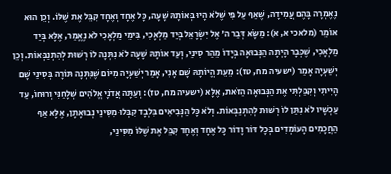נֶאֶמְרָה בָּהֶם עֲמִידָה, שֶׁאַף עַל פִּי שֶׁלֹא הָיוּ בְּאוֹתָהּ שָׁעָה, כָּל אֶחָד וְאֶחָד קִבֵּל אֶת שֶׁלּוֹ. וְכֵן הוּא אוֹמֵר (מלאכי א, א): מַשָֹּׂא דְּבַר ה' אֶל יִשְׂרָאֵל בְּיַד מַלְאָכִי, בִּימֵי מַלְאָכִי לֹא נֶאֱמַר, אֶלָּא בְּיַד מַלְאָכִי, שֶׁכְּבָר הָיְתָה הַנְּבוּאָה בְּיָדוֹ מֵהַר סִינַי, וְעַד אוֹתָהּ שָׁעָה לֹא נִתְּנָה לוֹ רְשׁוּת לְהִתְנַבְּאוֹת. וְכֵן יְשַׁעְיָה אָמַר (ישעיה מח, טז): מֵעֵת הֱיוֹתָהּ שָׁם אָנִי, אָמַר יְשַׁעְיָה מִיּוֹם שֶׁנִּתְּנָה תּוֹרָה בְּסִינַי שָׁם הָיִיתִי וְקִבַּלְתִּי אֶת הַנְּבוּאָה הַזֹּאת, אֶלָּא (ישעיה מח, טז): וְעַתָּה אֲדֹנָי אֱלֹהִים שְׁלָחַנִּי וְרוּחוֹ, עַד עַכְשָׁיו לֹא נִתַּן לוֹ רְשׁוּת לְהִתְנַבְּאוֹת. וְלֹא כָּל הַנְּבִיאִים בִּלְבָד קִבְּלוּ מִסִּינַי נְבוּאָתָן, אֶלָּא אַף הַחֲכָמִים הָעוֹמְדִים בְּכָל דּוֹר וָדוֹר כָּל אֶחָד וְאֶחָד קִבֵּל אֶת שֶׁלּוֹ מִסִּינַי,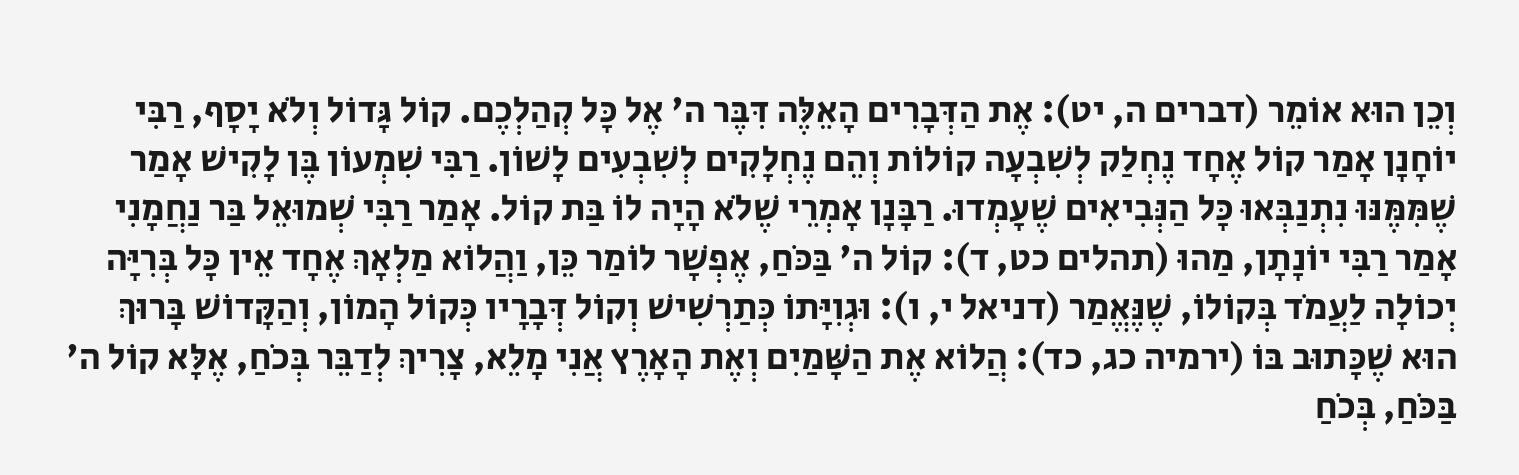וְכֵן הוּא אוֹמֵר (דברים ה, יט): אֶת הַדְּבָרִים הָאֵלֶּה דִּבֶּר ה' אֶל כָּל קְהַלְכֶם. קוֹל גָּדוֹל וְלֹא יָסָף, רַבִּי יוֹחָנָן אָמַר קוֹל אֶחָד נֶחְלַק לְשִׁבְעָה קוֹלוֹת וְהֵם נֶחְלָקִים לְשִׁבְעִים לָשׁוֹן. רַבִּי שִׁמְעוֹן בֶּן לָקִישׁ אָמַר שֶׁמִּמֶּנּוּ נִתְנַבְּאוּ כָּל הַנְּבִיאִים שֶׁעָמְדוּ. רַבָּנָן אָמְרֵי שֶׁלֹא הָיָה לוֹ בַּת קוֹל. אָמַר רַבִּי שְׁמוּאֵל בַּר נַחֲמָנִי אָמַר רַבִּי יוֹנָתָן, מַהוּ (תהלים כט, ד): קוֹל ה' בַּכֹּחַ, אֶפְשָׁר לוֹמַר כֵּן, וַהֲלוֹא מַלְאָךְ אֶחָד אֵין כָּל בְּרִיָּה יְכוֹלָה לַעֲמֹד בְּקוֹלוֹ, שֶׁנֶּאֱמַר (דניאל י, ו): וּגְוִיָּתוֹ כְּתַרְשִׁישׁ וְקוֹל דְּבָרָיו כְּקוֹל הָמוֹן, וְהַקָּדוֹשׁ בָּרוּךְ הוּא שֶׁכָּתוּב בּוֹ (ירמיה כג, כד): הֲלוֹא אֶת הַשָּׁמַיִם וְאֶת הָאָרֶץ אֲנִי מָלֵא, צָרִיךְ לְדַבֵּר בְּכֹחַ, אֶלָּא קוֹל ה' בַּכֹּחַ, בְּכֹחַ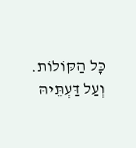כָּל הַקּוֹלוֹת. וְעַל דַּעְתֵּיהּ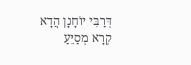דְּרַבִּי יוֹחָנָן הֲדָא קְרָא מְסַיֵּעַ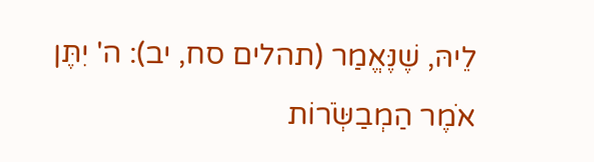לֵיהּ, שֶׁנֶּאֱמַר (תהלים סח, יב): ה' יִתֶּן אֹמֶר הַמְבַשְֹּׂרוֹת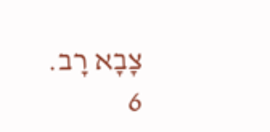צָבָא רָב.
6